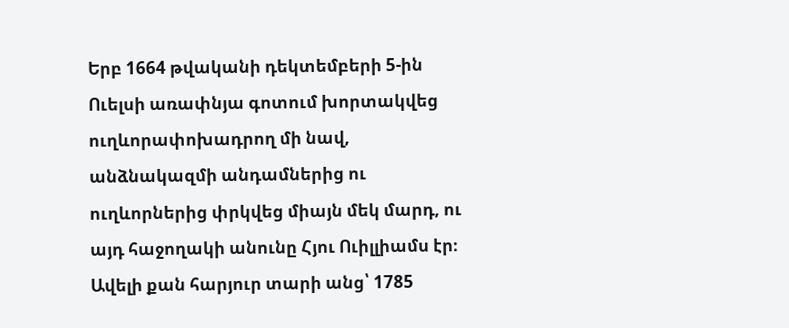Երբ 1664 թվականի դեկտեմբերի 5-ին Ուելսի առափնյա գոտում խորտակվեց ուղևորափոխադրող մի նավ, անձնակազմի անդամներից ու ուղևորներից փրկվեց միայն մեկ մարդ, ու այդ հաջողակի անունը Հյու Ուիլլիամս էր։
Ավելի քան հարյուր տարի անց՝ 1785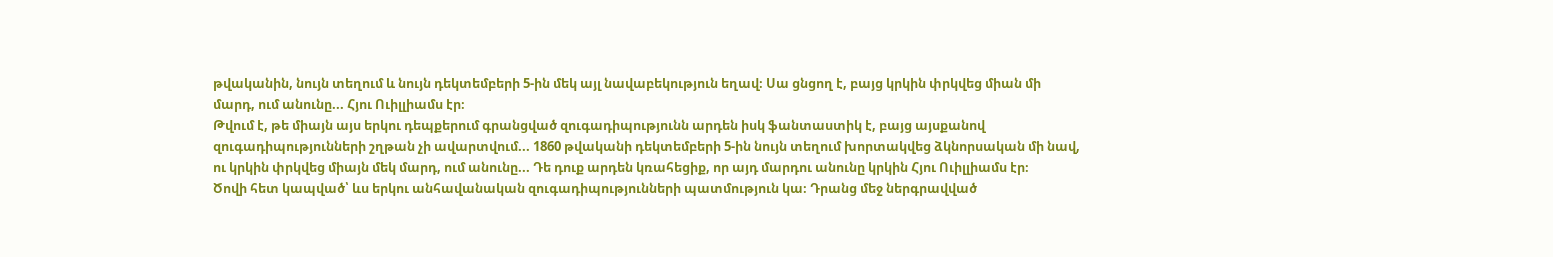թվականին, նույն տեղում և նույն դեկտեմբերի 5-ին մեկ այլ նավաբեկություն եղավ։ Սա ցնցող է, բայց կրկին փրկվեց միան մի մարդ, ում անունը... Հյու Ուիլլիամս էր։
Թվում է, թե միայն այս երկու դեպքերում գրանցված զուգադիպությունն արդեն իսկ ֆանտաստիկ է, բայց այսքանով զուգադիպությունների շղթան չի ավարտվում... 1860 թվականի դեկտեմբերի 5-ին նույն տեղում խորտակվեց ձկնորսական մի նավ, ու կրկին փրկվեց միայն մեկ մարդ, ում անունը... Դե դուք արդեն կռահեցիք, որ այդ մարդու անունը կրկին Հյու Ուիլլիամս էր։
Ծովի հետ կապված՝ ևս երկու անհավանական զուգադիպությունների պատմություն կա։ Դրանց մեջ ներգրավված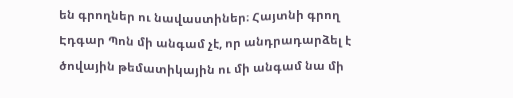են գրողներ ու նավաստիներ։ Հայտնի գրող Էդգար Պոն մի անգամ չէ, որ անդրադարձել է ծովային թեմատիկային ու մի անգամ նա մի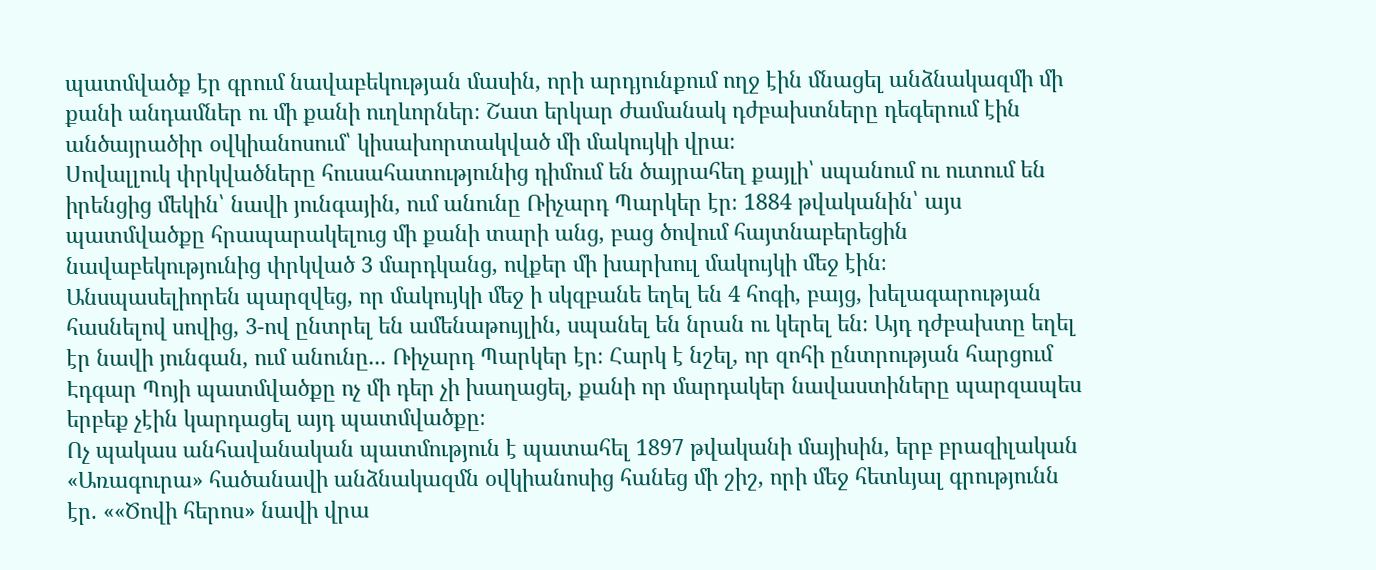պատմվածք էր գրում նավաբեկության մասին, որի արդյունքում ողջ էին մնացել անձնակազմի մի քանի անդամներ ու մի քանի ուղևորներ։ Շատ երկար ժամանակ դժբախտները դեգերում էին անծայրածիր օվկիանոսում՝ կիսախորտակված մի մակույկի վրա։
Սովալլուկ փրկվածները հուսահատությունից դիմում են ծայրահեղ քայլի՝ սպանում ու ուտում են իրենցից մեկին՝ նավի յունգային, ում անունը Ռիչարդ Պարկեր էր։ 1884 թվականին՝ այս պատմվածքը հրապարակելուց մի քանի տարի անց, բաց ծովում հայտնաբերեցին նավաբեկությունից փրկված 3 մարդկանց, ովքեր մի խարխուլ մակույկի մեջ էին։
Անսպասելիորեն պարզվեց, որ մակույկի մեջ ի սկզբանե եղել են 4 հոգի, բայց, խելագարության հասնելով սովից, 3-ով ընտրել են ամենաթույլին, սպանել են նրան ու կերել են։ Այդ դժբախտը եղել էր նավի յունգան, ում անունը... Ռիչարդ Պարկեր էր։ Հարկ է նշել, որ զոհի ընտրության հարցում Էդգար Պոյի պատմվածքը ոչ մի դեր չի խաղացել, քանի որ մարդակեր նավաստիները պարզապես երբեք չէին կարդացել այդ պատմվածքը։
Ոչ պակաս անհավանական պատմություն է պատահել 1897 թվականի մայիսին, երբ բրազիլական «Առագուրա» հածանավի անձնակազմն օվկիանոսից հանեց մի շիշ, որի մեջ հետևյալ գրությունն էր. ««Ծովի հերոս» նավի վրա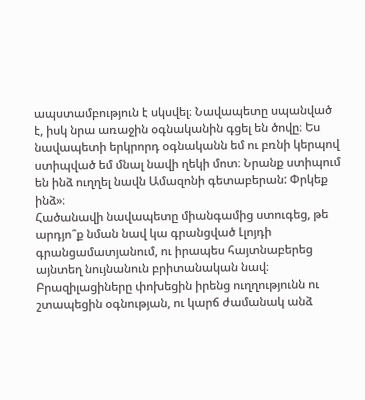ապստամբություն է սկսվել։ Նավապետը սպանված է, իսկ նրա առաջին օգնականին գցել են ծովը։ Ես նավապետի երկրորդ օգնականն եմ ու բռնի կերպով ստիպված եմ մնալ նավի ղեկի մոտ։ Նրանք ստիպում են ինձ ուղղել նավն Ամազոնի գետաբերան: Փրկեք ինձ»։
Հածանավի նավապետը միանգամից ստուգեց, թե արդյո՞ք նման նավ կա գրանցված Լլոյդի գրանցամատյանում, ու իրապես հայտնաբերեց այնտեղ նույնանուն բրիտանական նավ։ Բրազիլացիները փոխեցին իրենց ուղղությունն ու շտապեցին օգնության, ու կարճ ժամանակ անձ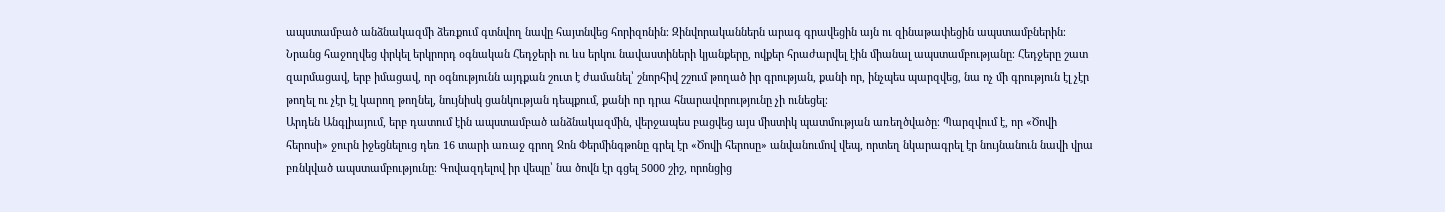ապստամբած անձնակազմի ձեռքում գտնվող նավը հայտնվեց հորիզոնին։ Զինվորականներն արագ գրավեցին այն ու զինաթափեցին ապստամբներին։
Նրանց հաջողվեց փրկել երկրորդ օգնական Հեդջերի ու ևս երկու նավաստիների կյանքերը, ովքեր հրաժարվել էին միանալ ապստամբությանը։ Հեդջերը շատ զարմացավ, երբ իմացավ, որ օգնությունն այդքան շուտ է ժամանել՝ շնորհիվ շշում թողած իր գրության, քանի որ, ինչպես պարզվեց, նա ոչ մի գրություն էլ չէր թողել ու չէր էլ կարող թողնել, նույնիսկ ցանկության դեպքում, քանի որ դրա հնարավորությունը չի ունեցել։
Արդեն Անգլիայում, երբ դատում էին ապստամբած անձնակազմին, վերջապես բացվեց այս միստիկ պատմության առեղծվածը։ Պարզվում է, որ «Ծովի հերոսի» ջուրն իջեցնելուց դեռ 16 տարի առաջ գրող Ջոն Փերմինգթոնը գրել էր «Ծովի հերոսը» անվանումով վեպ, որտեղ նկարագրել էր նույնանուն նավի վրա բռնկված ապստամբությունը։ Գովազդելով իր վեպը՝ նա ծովն էր գցել 5000 շիշ, որոնցից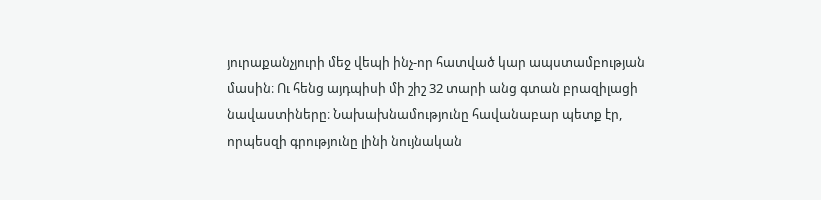յուրաքանչյուրի մեջ վեպի ինչ-որ հատված կար ապստամբության մասին։ Ու հենց այդպիսի մի շիշ 32 տարի անց գտան բրազիլացի նավաստիները։ Նախախնամությունը հավանաբար պետք էր, որպեսզի գրությունը լինի նույնական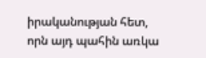իրականության հետ, որն այդ պահին առկա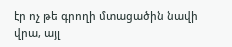էր ոչ թե գրողի մտացածին նավի վրա, այլ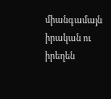միանգամայն իրական ու իրեղեն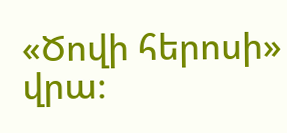«Ծովի հերոսի» վրա։